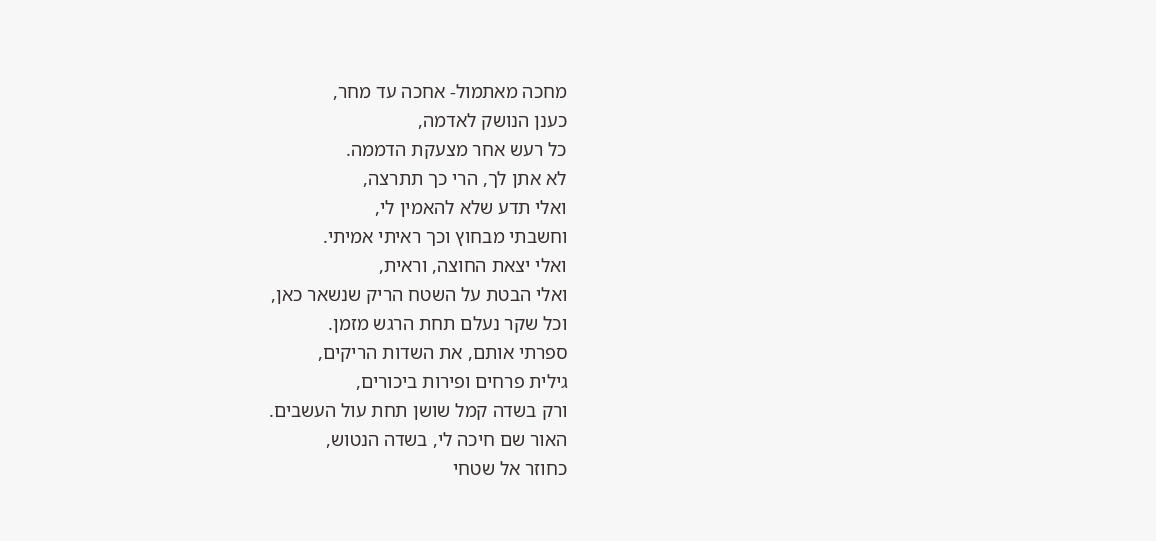מחכה מאתמול- אחכה עד מחר,
כענן הנושק לאדמה,
כל רעש אחר מצעקת הדממה.
לא אתן לך, הרי כך תתרצה,
ואלי תדע שלא להאמין לי,
וחשבתי מבחוץ וכך ראיתי אמיתי.
ואלי יצאת החוצה, וראית,
ואלי הבטת על השטח הריק שנשאר כאן,
וכל שקר נעלם תחת הרגש מזמן.
ספרתי אותם, את השדות הריקים,
גילית פרחים ופירות ביכורים,
ורק בשדה קמל שושן תחת עול העשבים.
האור שם חיכה לי, בשדה הנטוש,
כחוזר אל שטחי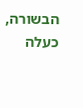הבשורה,
כעלה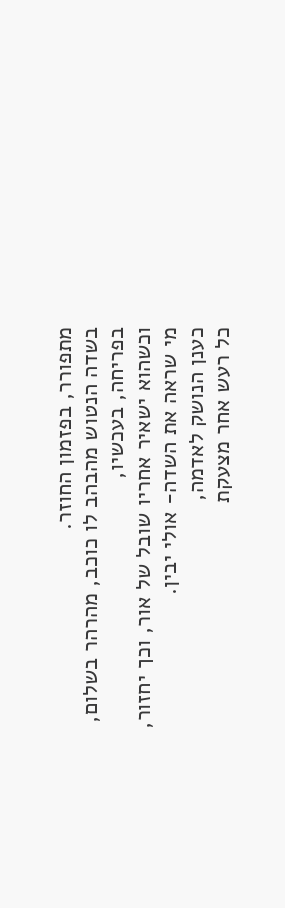מתפורר, בפזמון החוזר.
בשדה הנטוש מהבהב לו כוכב, מהרהר בשלום, בפריחה, בעכשיו,
וכשהוא ישאיר אחריו שובל של אור, וכך יחזור,
מי שראה את השדה- אולי יבין.
כענן הנושק לאדמה,
כל רעש אחר מצעקת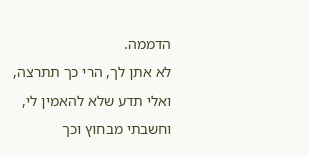הדממה.
לא אתן לך, הרי כך תתרצה,
ואלי תדע שלא להאמין לי,
וחשבתי מבחוץ וכך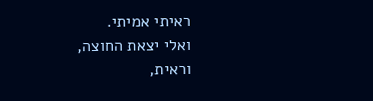ראיתי אמיתי.
ואלי יצאת החוצה, וראית,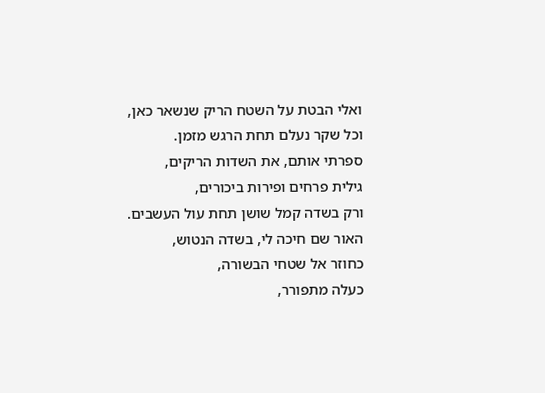ואלי הבטת על השטח הריק שנשאר כאן,
וכל שקר נעלם תחת הרגש מזמן.
ספרתי אותם, את השדות הריקים,
גילית פרחים ופירות ביכורים,
ורק בשדה קמל שושן תחת עול העשבים.
האור שם חיכה לי, בשדה הנטוש,
כחוזר אל שטחי הבשורה,
כעלה מתפורר,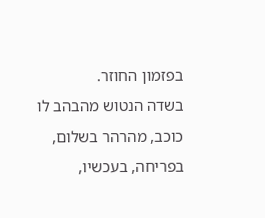בפזמון החוזר.
בשדה הנטוש מהבהב לו כוכב, מהרהר בשלום, בפריחה, בעכשיו,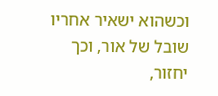וכשהוא ישאיר אחריו שובל של אור, וכך יחזור,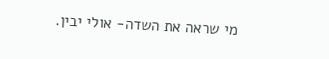מי שראה את השדה- אולי יבין.